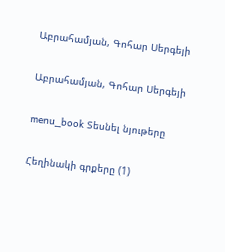Աբրահամյան, Գոհար Սերգեյի

Աբրահամյան, Գոհար Սերգեյի

menu_book Տեսնել նյութերը

Հեղինակի գրքերը (1)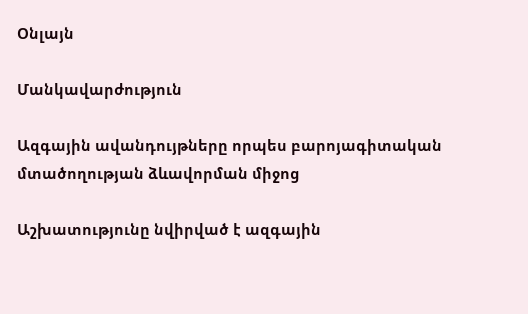Օնլայն

Մանկավարժություն

Ազգային ավանդույթները որպես բարոյագիտական մտածողության ձևավորման միջոց

Աշխատությունը նվիրված է ազգային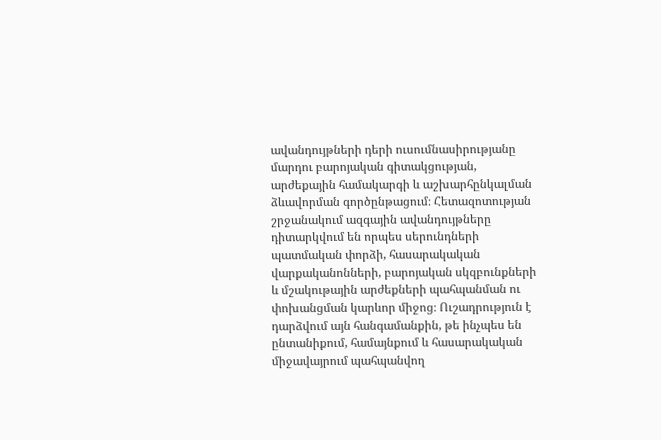ավանդույթների դերի ուսումնասիրությանը մարդու բարոյական գիտակցության, արժեքային համակարգի և աշխարհընկալման ձևավորման գործընթացում։ Հետազոտության շրջանակում ազգային ավանդույթները դիտարկվում են որպես սերունդների պատմական փորձի, հասարակական վարքականոնների, բարոյական սկզբունքների և մշակութային արժեքների պահպանման ու փոխանցման կարևոր միջոց։ Ուշադրություն է դարձվում այն հանգամանքին, թե ինչպես են ընտանիքում, համայնքում և հասարակական միջավայրում պահպանվող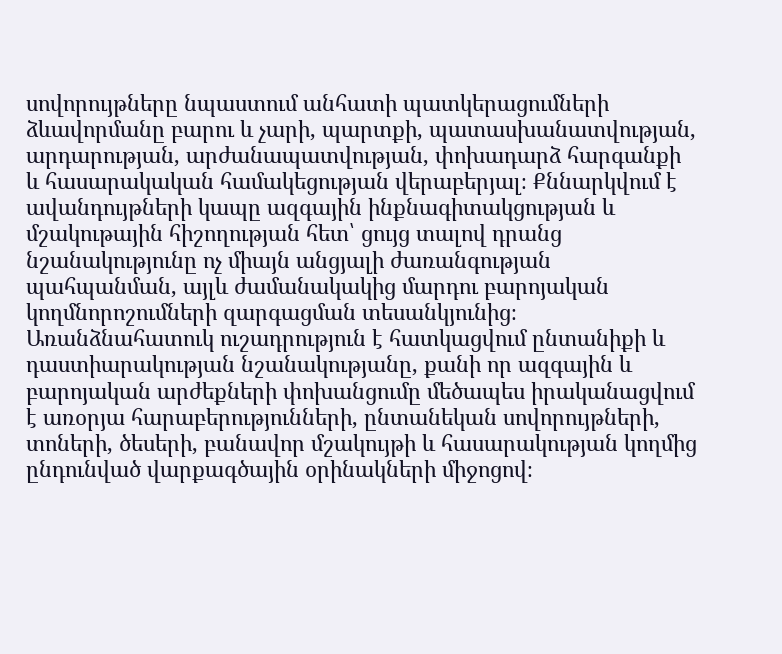սովորույթները նպաստում անհատի պատկերացումների ձևավորմանը բարու և չարի, պարտքի, պատասխանատվության, արդարության, արժանապատվության, փոխադարձ հարգանքի և հասարակական համակեցության վերաբերյալ։ Քննարկվում է ավանդույթների կապը ազգային ինքնագիտակցության և մշակութային հիշողության հետ՝ ցույց տալով դրանց նշանակությունը ոչ միայն անցյալի ժառանգության պահպանման, այլև ժամանակակից մարդու բարոյական կողմնորոշումների զարգացման տեսանկյունից։ Առանձնահատուկ ուշադրություն է հատկացվում ընտանիքի և դաստիարակության նշանակությանը, քանի որ ազգային և բարոյական արժեքների փոխանցումը մեծապես իրականացվում է առօրյա հարաբերությունների, ընտանեկան սովորույթների, տոների, ծեսերի, բանավոր մշակույթի և հասարակության կողմից ընդունված վարքագծային օրինակների միջոցով։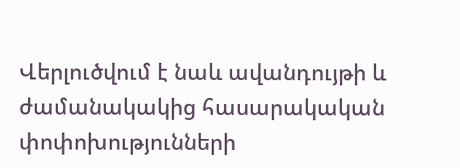Վերլուծվում է նաև ավանդույթի և ժամանակակից հասարակական փոփոխությունների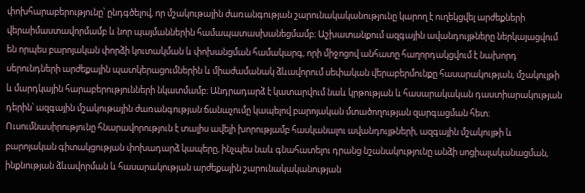փոխհարաբերությունը՝ ընդգծելով, որ մշակութային ժառանգության շարունակականությունը կարող է ուղեկցվել արժեքների վերաիմաստավորմամբ և նոր պայմաններին համապատասխանեցմամբ։ Աշխատանքում ազգային ավանդույթները ներկայացվում են որպես բարոյական փորձի կուտակման և փոխանցման համակարգ, որի միջոցով անհատը հաղորդակցվում է նախորդ սերունդների արժեքային պատկերացումներին և միաժամանակ ձևավորում սեփական վերաբերմունքը հասարակության, մշակույթի և մարդկային հարաբերությունների նկատմամբ։ Անդրադարձ է կատարվում նաև կրթության և հասարակական դաստիարակության դերին՝ ազգային մշակութային ժառանգության ճանաչումը կապելով բարոյական մտածողության զարգացման հետ։ Ուսումնասիրությունը հնարավորություն է տալիս ավելի խորությամբ հասկանալու ավանդույթների, ազգային մշակույթի և բարոյական գիտակցության փոխադարձ կապերը, ինչպես նաև գնահատելու դրանց նշանակությունը անձի սոցիալականացման, ինքնության ձևավորման և հասարակության արժեքային շարունակականության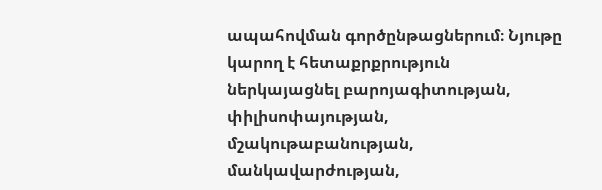ապահովման գործընթացներում։ Նյութը կարող է հետաքրքրություն ներկայացնել բարոյագիտության, փիլիսոփայության, մշակութաբանության, մանկավարժության,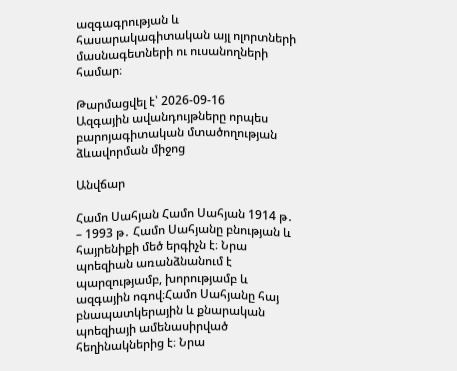ազգագրության և հասարակագիտական այլ ոլորտների մասնագետների ու ուսանողների համար։

Թարմացվել է՝ 2026-09-16
Ազգային ավանդույթները որպես բարոյագիտական մտածողության ձևավորման միջոց

Անվճար

Համո Սահյան Համո Սահյան 1914 թ․ – 1993 թ․ Համո Սահյանը բնության և հայրենիքի մեծ երգիչն է։ Նրա պոեզիան առանձնանում է պարզությամբ, խորությամբ և ազգային ոգով։Համո Սահյանը հայ բնապատկերային և քնարական պոեզիայի ամենասիրված հեղինակներից է։ Նրա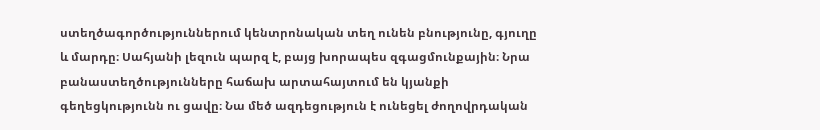ստեղծագործություններում կենտրոնական տեղ ունեն բնությունը, գյուղը և մարդը։ Սահյանի լեզուն պարզ է, բայց խորապես զգացմունքային։ Նրա բանաստեղծությունները հաճախ արտահայտում են կյանքի գեղեցկությունն ու ցավը։ Նա մեծ ազդեցություն է ունեցել ժողովրդական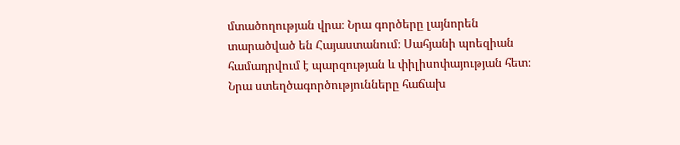մտածողության վրա։ Նրա գործերը լայնորեն տարածված են Հայաստանում։ Սահյանի պոեզիան համադրվում է պարզության և փիլիսոփայության հետ։ Նրա ստեղծագործությունները հաճախ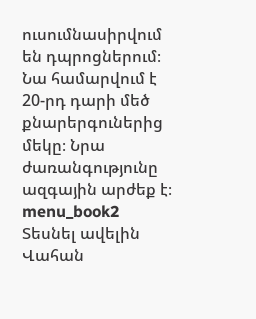ուսումնասիրվում են դպրոցներում։ Նա համարվում է 20-րդ դարի մեծ քնարերգուներից մեկը։ Նրա ժառանգությունը ազգային արժեք է։ menu_book2 Տեսնել ավելին Վահան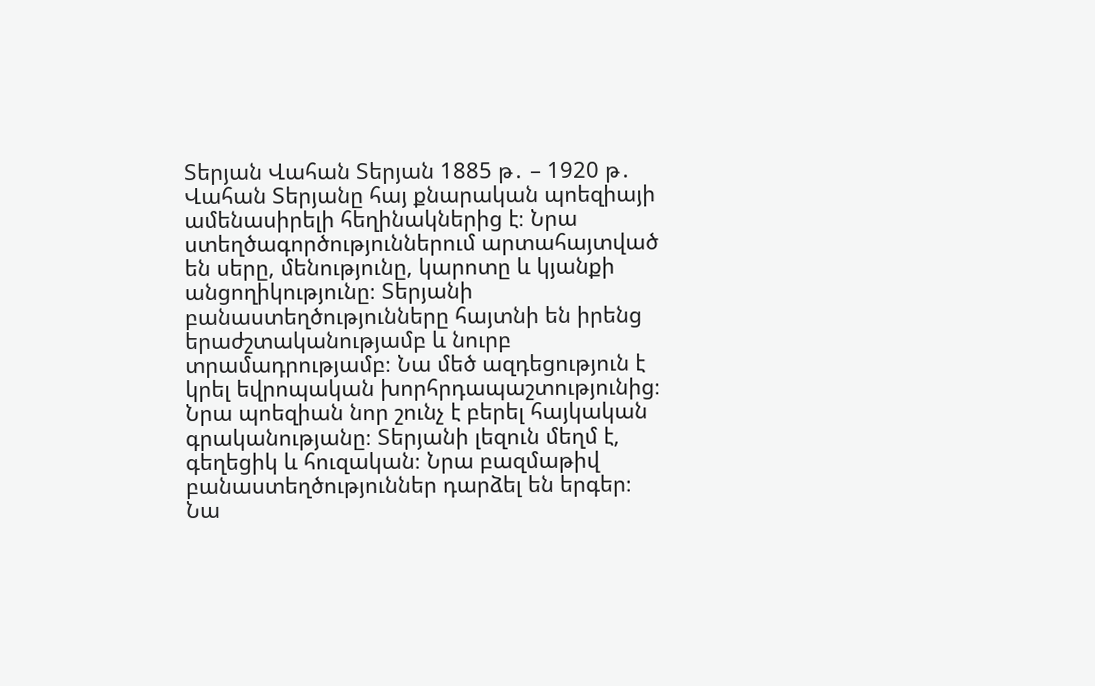Տերյան Վահան Տերյան 1885 թ․ – 1920 թ․ Վահան Տերյանը հայ քնարական պոեզիայի ամենասիրելի հեղինակներից է։ Նրա ստեղծագործություններում արտահայտված են սերը, մենությունը, կարոտը և կյանքի անցողիկությունը։ Տերյանի բանաստեղծությունները հայտնի են իրենց երաժշտականությամբ և նուրբ տրամադրությամբ։ Նա մեծ ազդեցություն է կրել եվրոպական խորհրդապաշտությունից։ Նրա պոեզիան նոր շունչ է բերել հայկական գրականությանը։ Տերյանի լեզուն մեղմ է, գեղեցիկ և հուզական։ Նրա բազմաթիվ բանաստեղծություններ դարձել են երգեր։ Նա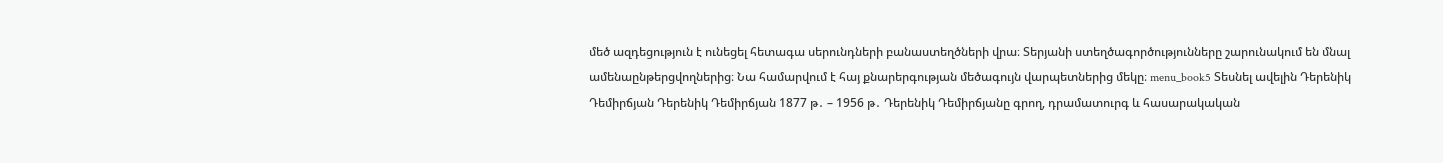մեծ ազդեցություն է ունեցել հետագա սերունդների բանաստեղծների վրա։ Տերյանի ստեղծագործությունները շարունակում են մնալ ամենաընթերցվողներից։ Նա համարվում է հայ քնարերգության մեծագույն վարպետներից մեկը։ menu_book5 Տեսնել ավելին Դերենիկ Դեմիրճյան Դերենիկ Դեմիրճյան 1877 թ․ – 1956 թ․ Դերենիկ Դեմիրճյանը գրող, դրամատուրգ և հասարակական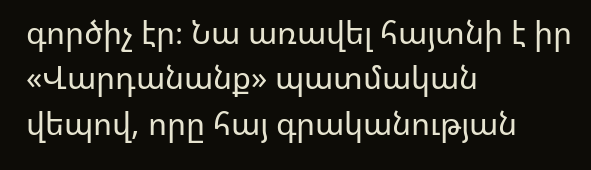գործիչ էր։ Նա առավել հայտնի է իր «Վարդանանք» պատմական վեպով, որը հայ գրականության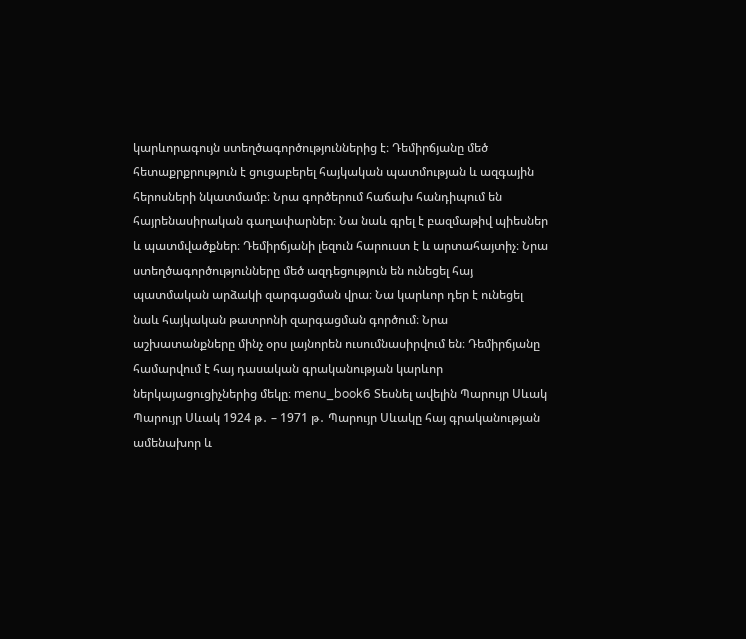կարևորագույն ստեղծագործություններից է։ Դեմիրճյանը մեծ հետաքրքրություն է ցուցաբերել հայկական պատմության և ազգային հերոսների նկատմամբ։ Նրա գործերում հաճախ հանդիպում են հայրենասիրական գաղափարներ։ Նա նաև գրել է բազմաթիվ պիեսներ և պատմվածքներ։ Դեմիրճյանի լեզուն հարուստ է և արտահայտիչ։ Նրա ստեղծագործությունները մեծ ազդեցություն են ունեցել հայ պատմական արձակի զարգացման վրա։ Նա կարևոր դեր է ունեցել նաև հայկական թատրոնի զարգացման գործում։ Նրա աշխատանքները մինչ օրս լայնորեն ուսումնասիրվում են։ Դեմիրճյանը համարվում է հայ դասական գրականության կարևոր ներկայացուցիչներից մեկը։ menu_book6 Տեսնել ավելին Պարույր Սևակ Պարույր Սևակ 1924 թ․ – 1971 թ․ Պարույր Սևակը հայ գրականության ամենախոր և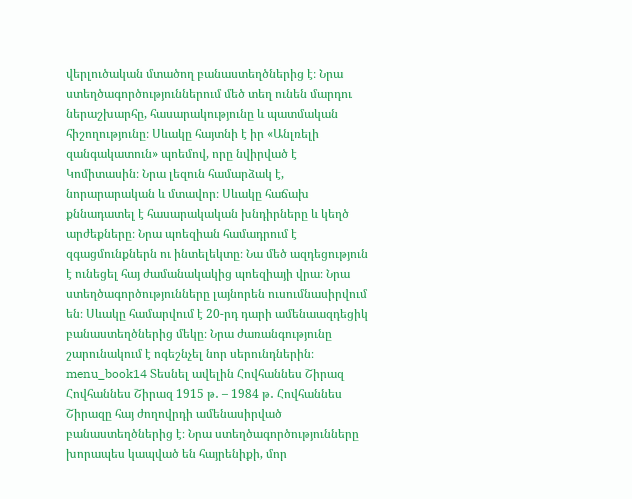վերլուծական մտածող բանաստեղծներից է։ Նրա ստեղծագործություններում մեծ տեղ ունեն մարդու ներաշխարհը, հասարակությունը և պատմական հիշողությունը։ Սևակը հայտնի է իր «Անլռելի զանգակատուն» պոեմով, որը նվիրված է Կոմիտասին։ Նրա լեզուն համարձակ է, նորարարական և մտավոր։ Սևակը հաճախ քննադատել է հասարակական խնդիրները և կեղծ արժեքները։ Նրա պոեզիան համադրում է զգացմունքներն ու ինտելեկտը։ Նա մեծ ազդեցություն է ունեցել հայ ժամանակակից պոեզիայի վրա։ Նրա ստեղծագործությունները լայնորեն ուսումնասիրվում են։ Սևակը համարվում է 20-րդ դարի ամենաազդեցիկ բանաստեղծներից մեկը։ Նրա ժառանգությունը շարունակում է ոգեշնչել նոր սերունդներին։ menu_book14 Տեսնել ավելին Հովհաննես Շիրազ Հովհաննես Շիրազ 1915 թ․ – 1984 թ․ Հովհաննես Շիրազը հայ ժողովրդի ամենասիրված բանաստեղծներից է։ Նրա ստեղծագործությունները խորապես կապված են հայրենիքի, մոր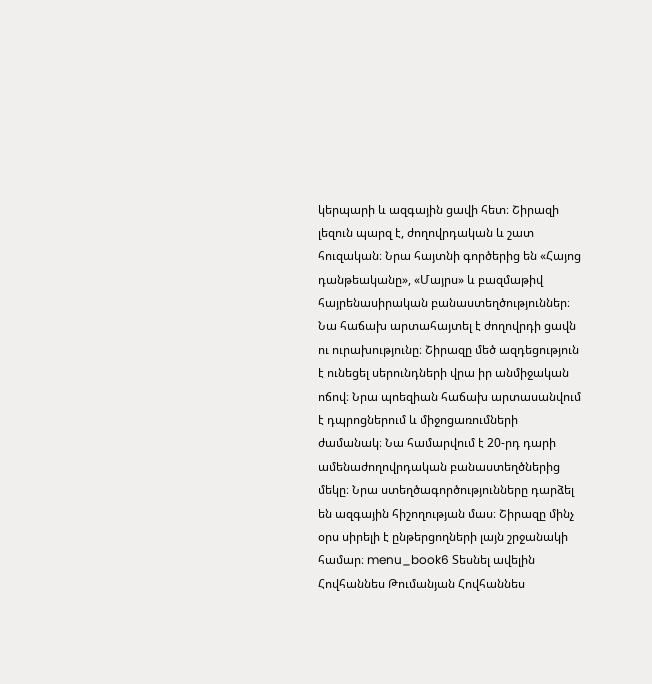կերպարի և ազգային ցավի հետ։ Շիրազի լեզուն պարզ է, ժողովրդական և շատ հուզական։ Նրա հայտնի գործերից են «Հայոց դանթեականը», «Մայրս» և բազմաթիվ հայրենասիրական բանաստեղծություններ։ Նա հաճախ արտահայտել է ժողովրդի ցավն ու ուրախությունը։ Շիրազը մեծ ազդեցություն է ունեցել սերունդների վրա իր անմիջական ոճով։ Նրա պոեզիան հաճախ արտասանվում է դպրոցներում և միջոցառումների ժամանակ։ Նա համարվում է 20-րդ դարի ամենաժողովրդական բանաստեղծներից մեկը։ Նրա ստեղծագործությունները դարձել են ազգային հիշողության մաս։ Շիրազը մինչ օրս սիրելի է ընթերցողների լայն շրջանակի համար։ menu_book6 Տեսնել ավելին Հովհաննես Թումանյան Հովհաննես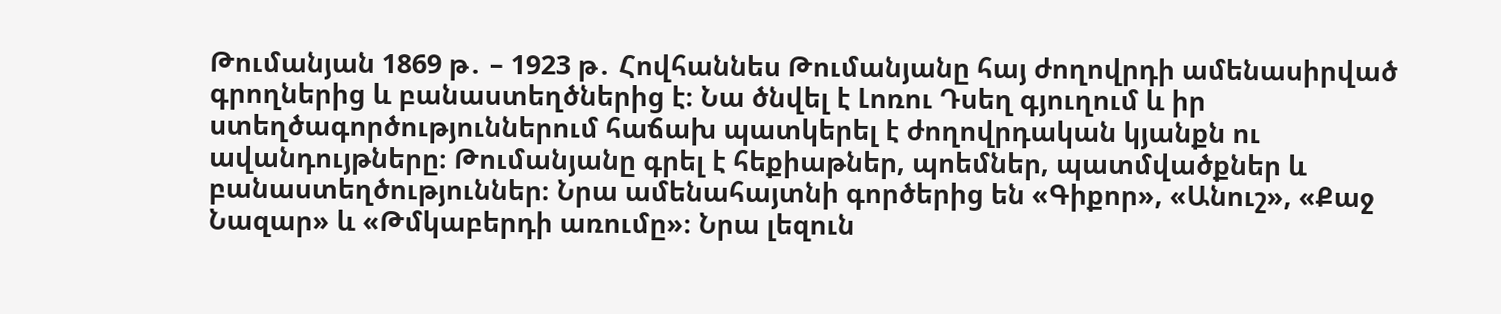Թումանյան 1869 թ․ – 1923 թ․ Հովհաննես Թումանյանը հայ ժողովրդի ամենասիրված գրողներից և բանաստեղծներից է։ Նա ծնվել է Լոռու Դսեղ գյուղում և իր ստեղծագործություններում հաճախ պատկերել է ժողովրդական կյանքն ու ավանդույթները։ Թումանյանը գրել է հեքիաթներ, պոեմներ, պատմվածքներ և բանաստեղծություններ։ Նրա ամենահայտնի գործերից են «Գիքոր», «Անուշ», «Քաջ Նազար» և «Թմկաբերդի առումը»։ Նրա լեզուն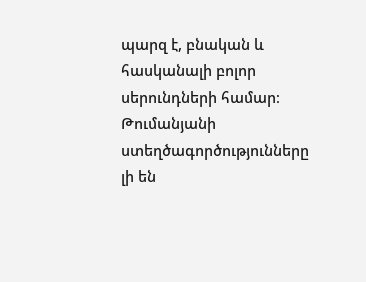պարզ է, բնական և հասկանալի բոլոր սերունդների համար։ Թումանյանի ստեղծագործությունները լի են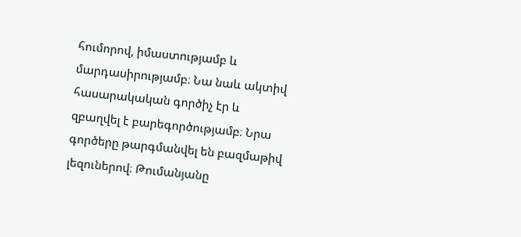հումորով, իմաստությամբ և մարդասիրությամբ։ Նա նաև ակտիվ հասարակական գործիչ էր և զբաղվել է բարեգործությամբ։ Նրա գործերը թարգմանվել են բազմաթիվ լեզուներով։ Թումանյանը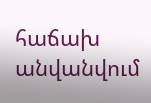հաճախ անվանվում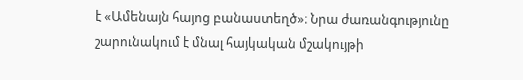է «Ամենայն հայոց բանաստեղծ»։ Նրա ժառանգությունը շարունակում է մնալ հայկական մշակույթի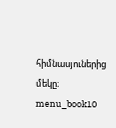հիմնասյուներից մեկը։ menu_book10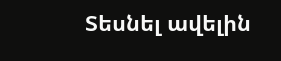Տեսնել ավելին